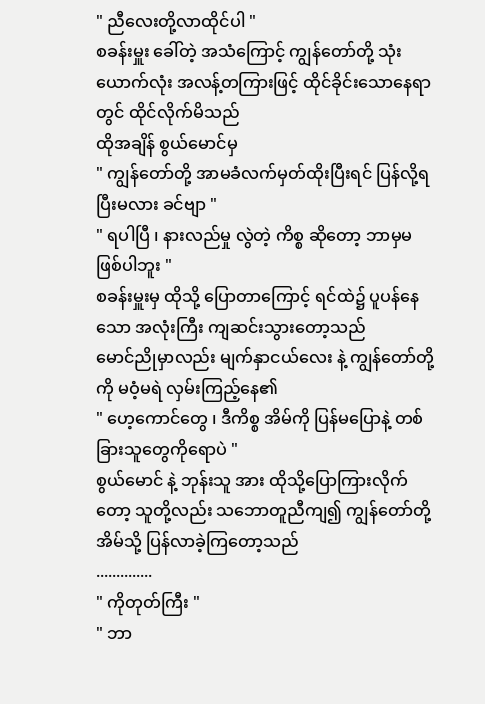" ညီလေးတို့လာထိုင်ပါ "
စခန်းမှူး ခေါ်တဲ့ အသံကြောင့် ကျွန်တော်တို့ သုံးယောက်လုံး အလန့်တကြားဖြင့် ထိုင်ခိုင်းသောနေရာတွင် ထိုင်လိုက်မိသည်
ထိုအချိန် စွယ်မောင်မှ
" ကျွန်တော်တို့ အာမခံလက်မှတ်ထိုးပြီးရင် ပြန်လို့ရပြီးမလား ခင်ဗျာ "
" ရပါပြီ ၊ နားလည်မှု လွဲတဲ့ ကိစ္စ ဆိုတော့ ဘာမှမဖြစ်ပါဘူး "
စခန်းမှူးမှ ထိုသို့ ပြောတာကြောင့် ရင်ထဲ၌ ပူပန်နေသော အလုံးကြီး ကျဆင်းသွားတော့သည်
မောင်ညိုမှာလည်း မျက်နှာငယ်လေး နဲ့ ကျွန်တော်တို့ကို မဝံ့မရဲ လှမ်းကြည့်နေ၏
" ဟေ့ကောင်တွေ ၊ ဒီကိစ္စ အိမ်ကို ပြန်မပြောနဲ့ တစ်ခြားသူတွေကိုရောပဲ "
စွယ်မောင် နဲ့ ဘုန်းသူ အား ထိုသို့ပြောကြားလိုက်တော့ သူတို့လည်း သဘောတူညီကျ၍ ကျွန်တော်တို့ အိမ်သို့ ပြန်လာခဲ့ကြတော့သည်
..............
" ကိုတုတ်ကြီး "
" ဘာ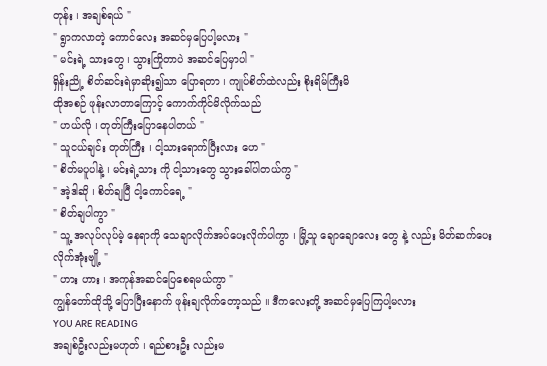တုန်း ၊ အချစ်ရယ် "
" ရွာကလာတဲ့ ကောင်လေး အဆင်မှပြေပါ့မလား "
" မင်းရဲ့ သားတွေ ၊ သွားကြိုတာပဲ အဆင်ပြေမှာပါ "
ရှိန်းညို့ စိတ်ဆင်းရဲမှာဆိုး၍သာ ပြောရတာ ၊ ကျုပ်စိတ်ထဲလည်း စိုးရိမ်ကြီးမိ
ထိုအစဉ် ဖုန်းလာတာကြောင့် ကောက်ကိုင်မိလိုက်သည်
" ဟယ်လို ၊ တုတ်ကြီးပြောနေပါတယ် "
" သူငယ်ချင်း တုတ်ကြီး ၊ ငါ့သားရောက်ပြီးလား ဟေ "
" စိတ်မပူပါနဲ့ ၊ မင်းရဲ့သား ကို ငါ့သားတွေ သွားခေါ်ပါတယ်ကွ "
" အဲ့ဒါဆို ၊ စိတ်ချပြီ ငါ့ကောင်ရေ့ "
" စိတ်ချပါကွာ "
" သူ့ အလုပ်လုပ်မဲ့ နေရာကို သေချာလိုက်အပ်ပေးလိုက်ပါကွာ ၊ မြို့သူ ချောချောလေး တွေ နဲ့ လည်း မိတ်ဆက်ပေးလိုက်အုံးဗျို့ "
" ဟား ဟား ၊ အကုန်အဆင်ပြေစေရမယ်ကွာ "
ကျွန်တော်ထိုသို့ ပြောပြီးနောက် ဖုန်းချလိုက်တော့သည် ။ ဒီကလေးတို့ အဆင်မှပြေကြပါ့မလား
YOU ARE READING
အချစ်ဦးလည်းမဟုတ် ၊ ရည်စားဦး လည်းမ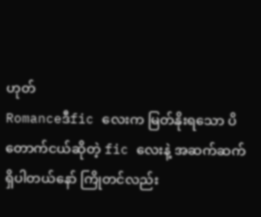ဟုတ်
Romanceဒီfic လေးက မြတ်နိုးရသော ပိတောက်ငယ်ဆိုတဲ့ fic လေးနဲ့ အဆက်ဆက်ရှိပါတယ်နော် ကြိုတင်လည်း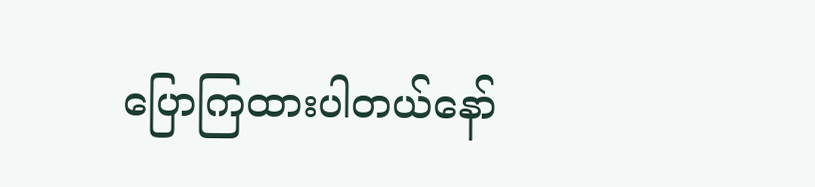ပြောကြထားပါတယ်နော်